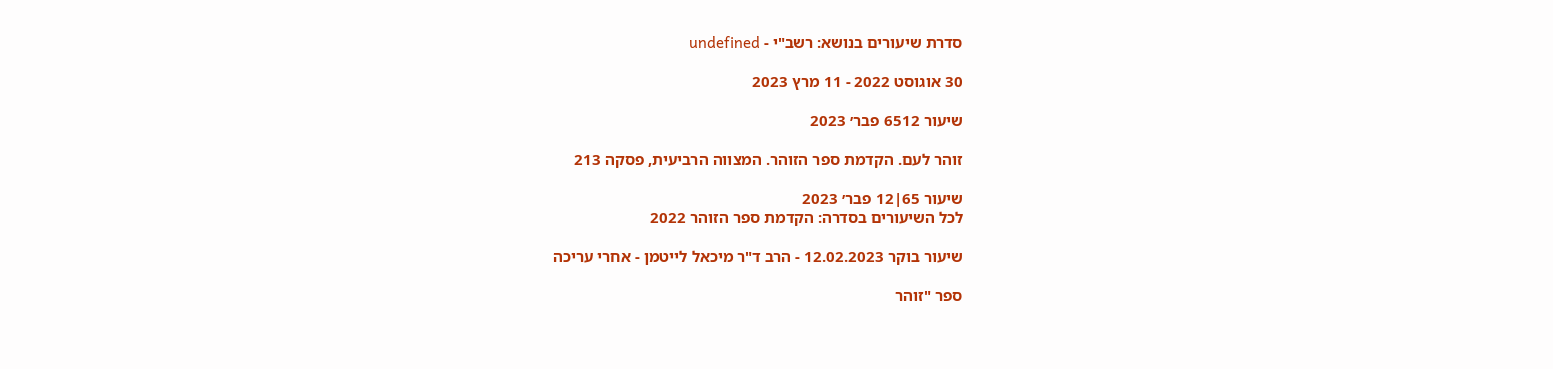סדרת שיעורים בנושא: רשב"י - undefined

30 אוגוסט 2022 - 11 מרץ 2023

שיעור 6512 פבר׳ 2023

זוהר לעם. הקדמת ספר הזוהר. המצווה הרביעית, פסקה 213

שיעור 65|12 פבר׳ 2023
לכל השיעורים בסדרה: הקדמת ספר הזוהר 2022

שיעור בוקר 12.02.2023 - הרב ד"ר מיכאל לייטמן - אחרי עריכה

ספר "זוהר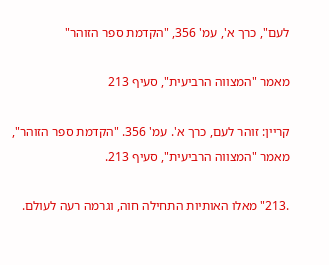לעם", כרך א', עמ' 356, "הקדמת ספר הזוהר"

מאמר "המצווה הרביעית", סעיף 213

קריין: זוהר לעם, כרך א'. עמ' 356. "הקדמת ספר הזוהר", מאמר "המצווה הרביעית", סעיף 213.

.213" מאלו האותיות התחילה חוה, וגרמה רעה לעולם.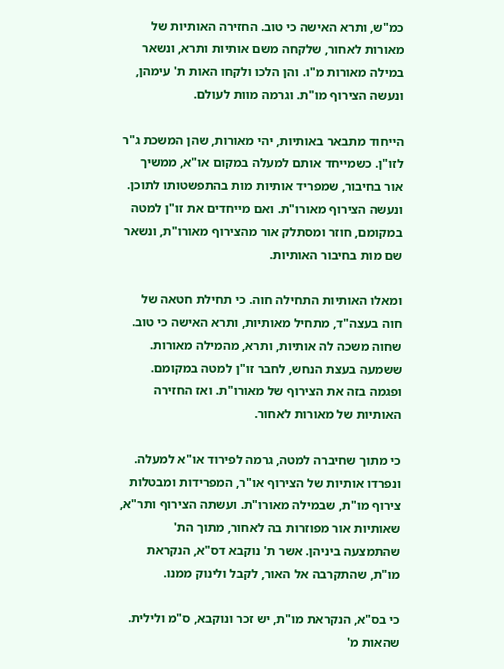כמ"ש, ותרא האישה כי טוב. החזירה האותיות של מאורות לאחור, שלקחה משם אותיות ותרא, ונשאר במילה מאורות מ"ו. והן הלכו ולקחו האות ת' עימהן, ונעשה הצירוף מו"ת. וגרמה מוות לעולם.

הייחוד מתבאר באותיות, יהי מאורות, שהן המשכת ג"ר לזו"ן. כשמייחד אותם למעלה במקום או"א, ממשיך אור בחיבור, שמפריד אותיות מות בהתפשטותו לתוכן. ונעשה הצירוף מאורו"ת. ואם מייחדים את זו"ן למטה במקומם, חוזר ומסתלק אור מהצירוף מאורו"ת, ונשאר שם מות בחיבור האותיות.

ומאלו האותיות התחילה חוה. כי תחילת חטאה של חוה בעצה"ד, מתחיל מאותיות, ותרא האישה כי טוב. שחוה משכה לה אותיות, ותרא, מהמילה מאורות. ששמעה בעצת הנחש, לחבר זו"ן למטה במקומם. ופגמה בזה את הצירוף של מאורו"ת. ואז החזירה האותיות של מאורות לאחור.

כי מתוך שחיברה למטה, גרמה לפירוד או"א למעלה. ונפרדו אותיות של הצירוף או"ר, המפרידות ומבטלות צירוף מו"ת, שבמילה מאורו"ת. ועשתה הצירוף ותר"א, שאותיות אור מפוזרות בה לאחור, מתוך הת' שהתמצעה ביניהן. אשר ת' נוקבא דס"א, הנקראת מו"ת, שהתקרבה אל האור, לקבל ולינוק ממנו.

כי בס"א, הנקראת מו"ת, יש זכר ונוקבא, ס"מ ולילית. שהאות מ'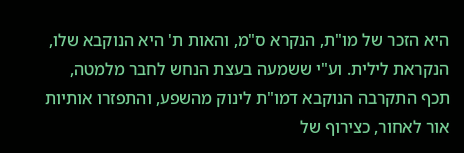היא הזכר של מו"ת, הנקרא ס"מ, והאות ת' היא הנוקבא שלו, הנקראת לילית. וע"י ששמעה בעצת הנחש לחבר מלמטה, תכף התקרבה הנוקבא דמו"ת לינוק מהשפע, והתפזרו אותיות אור לאחור, כצירוף של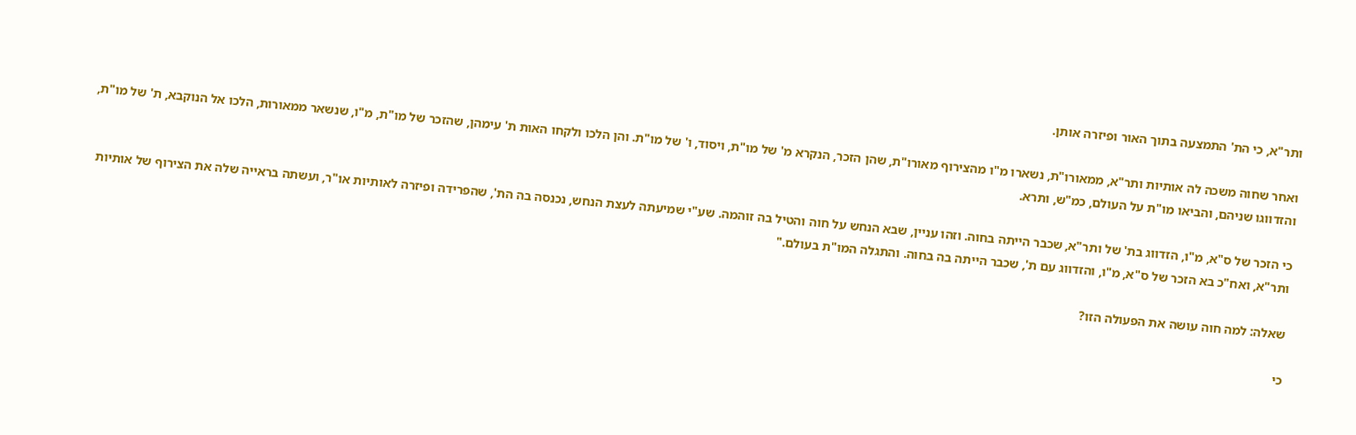ותר"א, כי הת' התמצעה בתוך האור ופיזרה אותן.

ואחר שחוה משכה לה אותיות ותר"א, ממאורו"ת, נשארו מ"ו מהצירוף מאורו"ת, שהן הזכר, הנקרא מ' של מו"ת, ויסוד, ו' של מו"ת. והן הלכו ולקחו האות ת' עימהן, שהזכר של מו"ת, מ"ו, שנשאר ממאורות, הלכו אל הנוקבא, ת' של מו"ת, והזדווגו שניהם, והביאו מו"ת על העולם, כמ"ש, ותרא.

כי הזכר של ס"א, מ"ו, הזדווג בת' של ותר"א, שכבר הייתה בחוה. וזהו עניין, שבא הנחש על חוה והטיל בה זוהמה. שע"י שמיעתה לעצת הנחש, נכנסה בה הת', שהפרידה ופיזרה לאותיות או"ר, ועשתה בראייה שלה את הצירוף של אותיות ותר"א, ואח"כ בא הזכר של ס"א, מ"ו, והזדווג עם ת', שכבר הייתה בה בחוה. והתגלה המו"ת בעולם."

שאלה: למה חוה עושה את הפעולה הזו?

כי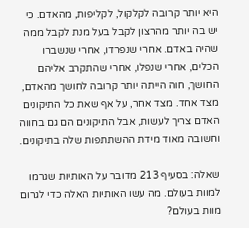היא יותר קרובה לקלקול, לקליפות, מהאדם. כי יש בה יותר מהרצון לקבל בעל מנת לקבל ממה שהיה באדם. אחרי שנפרדו, אחרי שנשברו הכלים, אחרי שנפלו, אחרי שהתקרב אליהם החושך, חוה הייתה יותר קרובה לחושך מהאדם, מצד אחד. מצד אחר, על אף שאת כל התיקונים האדם צריך לעשות, אבל התיקונים הם גם בחווה וחשובה מאוד מידת ההשתתפות שלה בתיקונים.

שאלה: בסעיף 213 מדובר על האותיות שגרמו למוות בעולם. מה עשו האותיות האלה כדי לגרום מוות בעולם?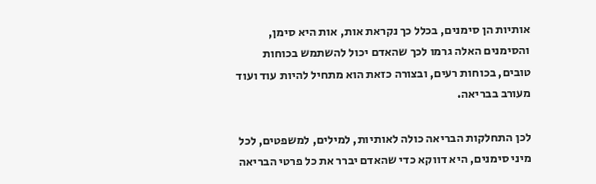אותיות הן סימנים, בכלל כך נקראת אות, אות היא סימן, והסימנים האלה גרמו לכך שהאדם יכול להשתמש בכוחות טובים, בכוחות רעים, ובצורה כזאת הוא מתחיל להיות עוד ועוד מעורב בבריאה.

לכן התחלקות הבריאה כולה לאותיות, למילים, למשפטים, לכל מיני סימנים, היא דווקא כדי שהאדם יברר את כל פרטי הבריאה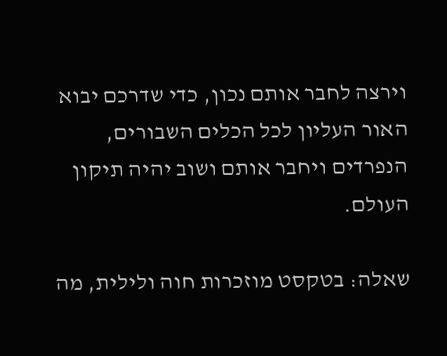וירצה לחבר אותם נכון, כדי שדרכם יבוא האור העליון לכל הכלים השבורים, הנפרדים ויחבר אותם ושוב יהיה תיקון העולם.

שאלה: בטקסט מוזכרות חוה ולילית, מה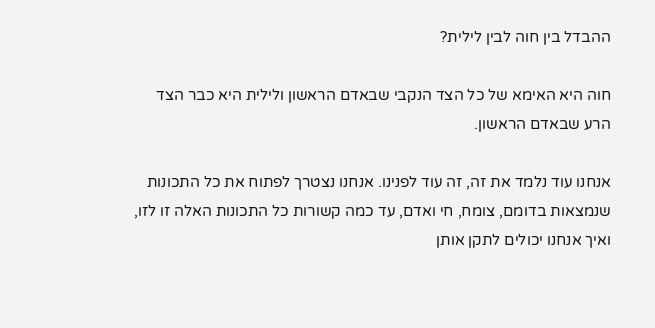ההבדל בין חוה לבין לילית?

חוה היא האימא של כל הצד הנקבי שבאדם הראשון ולילית היא כבר הצד הרע שבאדם הראשון.

אנחנו עוד נלמד את זה, זה עוד לפנינו. אנחנו נצטרך לפתוח את כל התכונות שנמצאות בדומם, צומח, חי ואדם, עד כמה קשורות כל התכונות האלה זו לזו, ואיך אנחנו יכולים לתקן אותן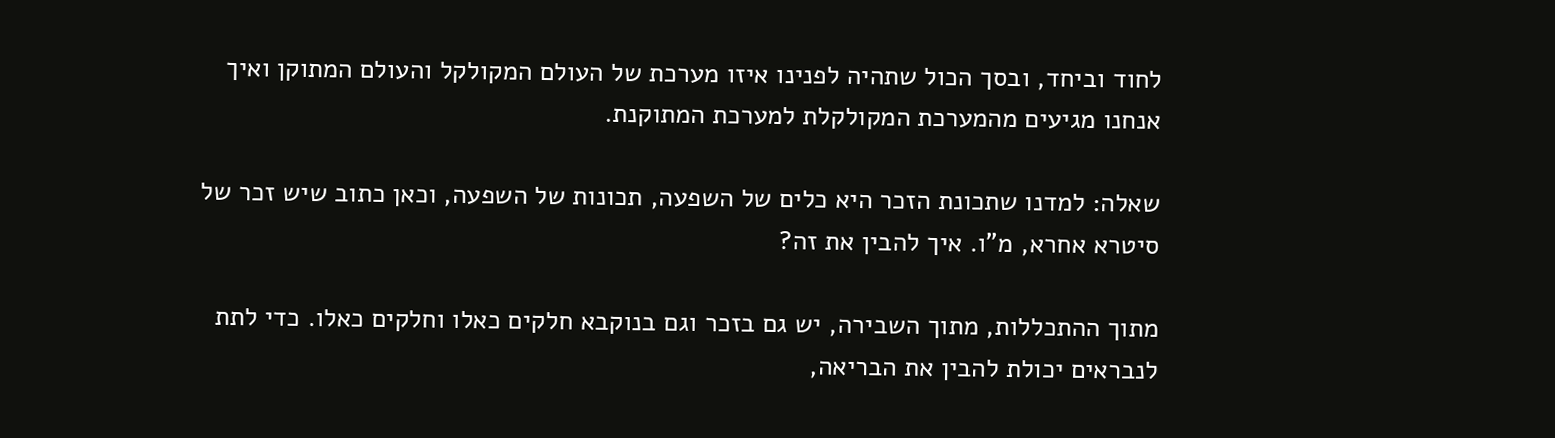לחוד וביחד, ובסך הכול שתהיה לפנינו איזו מערכת של העולם המקולקל והעולם המתוקן ואיך אנחנו מגיעים מהמערכת המקולקלת למערכת המתוקנת.

שאלה: למדנו שתכונת הזכר היא כלים של השפעה, תכונות של השפעה, וכאן כתוב שיש זכר של סיטרא אחרא, מ"ו. איך להבין את זה?

מתוך ההתכללות, מתוך השבירה, יש גם בזכר וגם בנוקבא חלקים כאלו וחלקים כאלו. כדי לתת לנבראים יכולת להבין את הבריאה,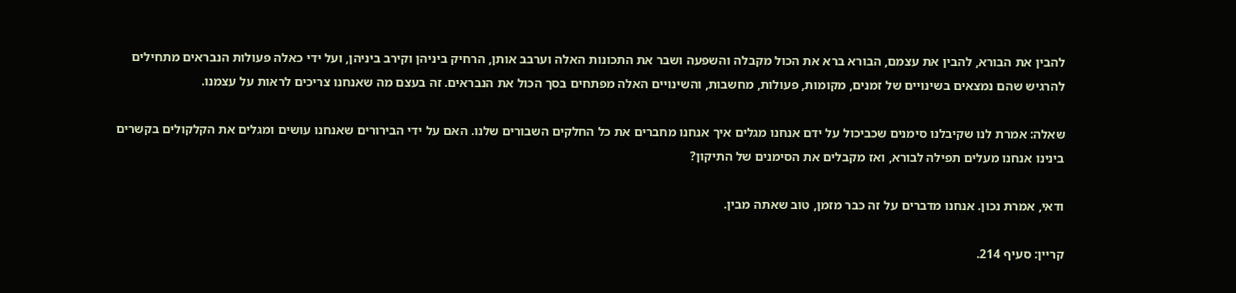להבין את הבורא, להבין את עצמם, הבורא ברא את הכול מקבלה והשפעה ושבר את התכונות האלה וערבב אותן, הרחיק ביניהן וקירב ביניהן, ועל ידי כאלה פעולות הנבראים מתחילים להרגיש שהם נמצאים בשינויים של זמנים, מקומות, פעולות, מחשבות, והשינויים האלה מפתחים בסך הכול את הנבראים. זה בעצם מה שאנחנו צריכים לראות על עצמנו.

שאלה: אמרת לנו שקיבלנו סימנים שכביכול על ידם אנחנו מגלים איך אנחנו מחברים את כל החלקים השבורים שלנו. האם על ידי הבירורים שאנחנו עושים ומגלים את הקלקולים בקשרים בינינו אנחנו מעלים תפילה לבורא, ואז מקבלים את הסימנים של התיקון?

ודאי, אמרת נכון. אנחנו מדברים על זה כבר מזמן, טוב שאתה מבין.

קריין: סעיף 214.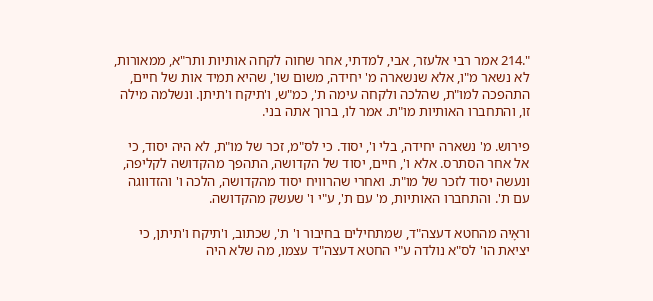".214 אמר רבי אלעזר, אבי, למדתי, אחר שחוה לקחה אותיות ותר"א, ממאורות, לא נשאר מ"ו, אלא שנשארה מ' יחידה, משום שו', שהיא תמיד אות של חיים, התהפכה למו"ת, שהלכה ולקחה עימה ת', כמ"ש, ו'תיקח ו'תיתן. ונשלמה מילה זו, והתחברו האותיות מו"ת. אמר לו, ברוך אתה בני.

פירוש. מ' נשארה יחידה, בלי ו', יסוד. כי לס"מ, זכר של מו"ת, לא היה יסוד, כי אל אחר הסתרס. אלא ו', חיים, יסוד של הקדושה, התהפך מהקדושה לקליפה, ונעשה יסוד לזכר של מו"ת. ואחרי שהרוויח יסוד מהקדושה, הלכה ו' והזדווגה עם ת'. והתחברו האותיות, מ' עם ת', ע"י ו' שעשק מהקדושה.

וראָיה מהחטא דעצה"ד, שמתחילים בחיבור ו' ת', שכתוב, ו'תיקח ו'תיתן, כי יציאת הו' לס"א נולדה ע"י החטא דעצה"ד עצמו, מה שלא היה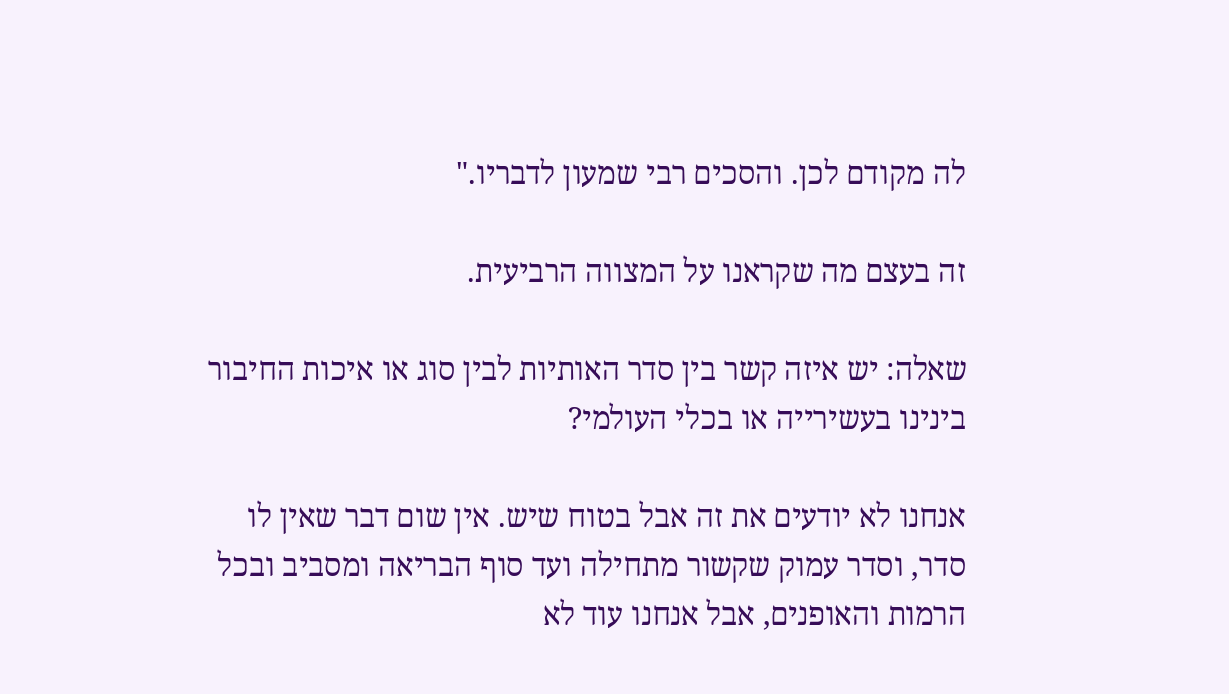לה מקודם לכן. והסכים רבי שמעון לדבריו."

זה בעצם מה שקראנו על המצווה הרביעית.

שאלה: יש איזה קשר בין סדר האותיות לבין סוג או איכות החיבור בינינו בעשירייה או בכלי העולמי?

אנחנו לא יודעים את זה אבל בטוח שיש. אין שום דבר שאין לו סדר, וסדר עמוק שקשור מתחילה ועד סוף הבריאה ומסביב ובכל הרמות והאופנים, אבל אנחנו עוד לא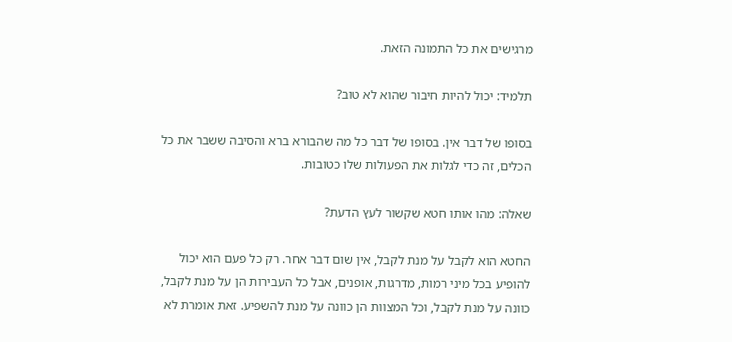מרגישים את כל התמונה הזאת.

תלמיד: יכול להיות חיבור שהוא לא טוב?

בסופו של דבר אין. בסופו של דבר כל מה שהבורא ברא והסיבה ששבר את כל הכלים, זה כדי לגלות את הפעולות שלו כטובות.

שאלה: מהו אותו חטא שקשור לעץ הדעת?

החטא הוא לקבל על מנת לקבל, אין שום דבר אחר. רק כל פעם הוא יכול להופיע בכל מיני רמות, מדרגות, אופנים, אבל כל העבירות הן על מנת לקבל, כוונה על מנת לקבל, וכל המצוות הן כוונה על מנת להשפיע. זאת אומרת לא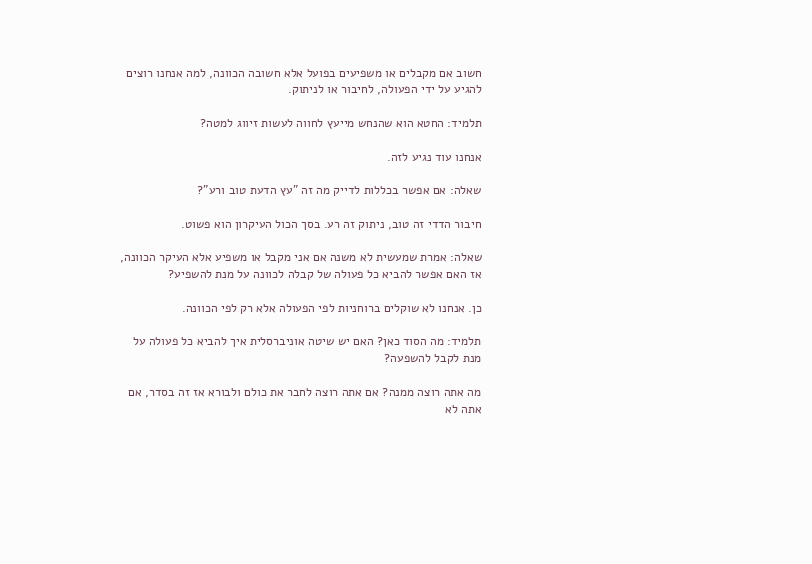חשוב אם מקבלים או משפיעים בפועל אלא חשובה הכוונה, למה אנחנו רוצים להגיע על ידי הפעולה, לחיבור או לניתוק.

תלמיד: החטא הוא שהנחש מייעץ לחווה לעשות זיווג למטה?

אנחנו עוד נגיע לזה.

שאלה: אם אפשר בכללות לדייק מה זה "עץ הדעת טוב ורע"?

חיבור הדדי זה טוב, ניתוק זה רע. בסך הכול העיקרון הוא פשוט.

שאלה: אמרת שמעשית לא משנה אם אני מקבל או משפיע אלא העיקר הכוונה, אז האם אפשר להביא כל פעולה של קבלה לכוונה על מנת להשפיע?

כן. אנחנו לא שוקלים ברוחניות לפי הפעולה אלא רק לפי הכוונה.

תלמיד: מה הסוד כאן? האם יש שיטה אוניברסלית איך להביא כל פעולה על מנת לקבל להשפעה?

מה אתה רוצה ממנה? אם אתה רוצה לחבר את כולם ולבורא אז זה בסדר, אם אתה לא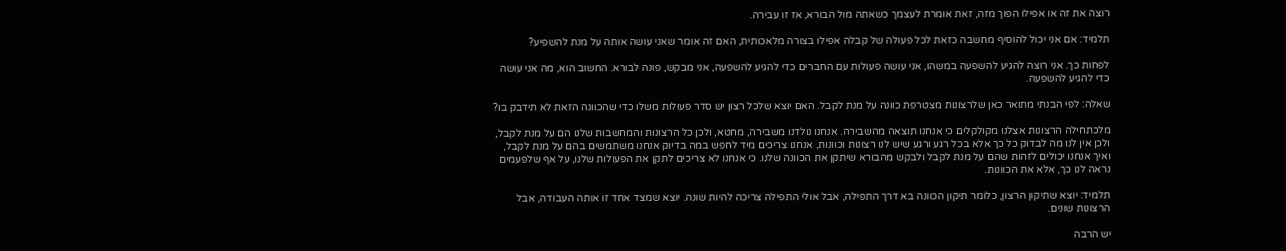רוצה את זה או אפילו הפוך מזה, זאת אומרת לעצמך כשאתה מול הבורא, אז זו עבירה.

תלמיד: אם אני יכול להוסיף מחשבה כזאת לכל פעולה של קבלה אפילו בצורה מלאכותית, האם זה אומר שאני עושה אותה על מנת להשפיע?

לפחות כך. אני רוצה להגיע להשפעה במשהו, אני עושה פעולות עם החברים כדי להגיע להשפעה, אני מבקש, פונה לבורא. החשוב הוא, מה אני עושה כדי להגיע להשפעה.

שאלה: לפי הבנתי מתואר כאן שלרצונות מצטרפת כוונה על מנת לקבל. האם יוצא שלכל רצון יש סדר פעולות משלו כדי שהכוונה הזאת לא תידבק בו?

מלכתחילה הרצונות אצלנו מקולקלים כי אנחנו תוצאה מהשבירה. אנחנו נולדנו משבירה, מחטא, ולכן כל הרצונות והמחשבות שלנו הם על מנת לקבל, ולכן אין לנו מה לבדוק כל כך אלא בכל רגע ורגע שיש לנו רצונות וכוונות, אנחנו צריכים מיד לחפש במה בדיוק אנחנו משתמשים בהם על מנת לקבל, ואיך אנחנו יכולים לזהות שהם על מנת לקבל ולבקש מהבורא שיתקן את הכוונה שלנו. כי אנחנו לא צריכים לתקן את הפעולות שלנו, על אף שלפעמים נראה לנו כך, אלא את הכוונות.

תלמיד: יוצא שתיקון הרצון, כלומר תיקון הכוונה בא דרך התפילה, אבל אולי התפילה צריכה להיות שונה. יוצא שמצד אחד זו אותה העבודה, אבל הרצונות שונים.

יש הרבה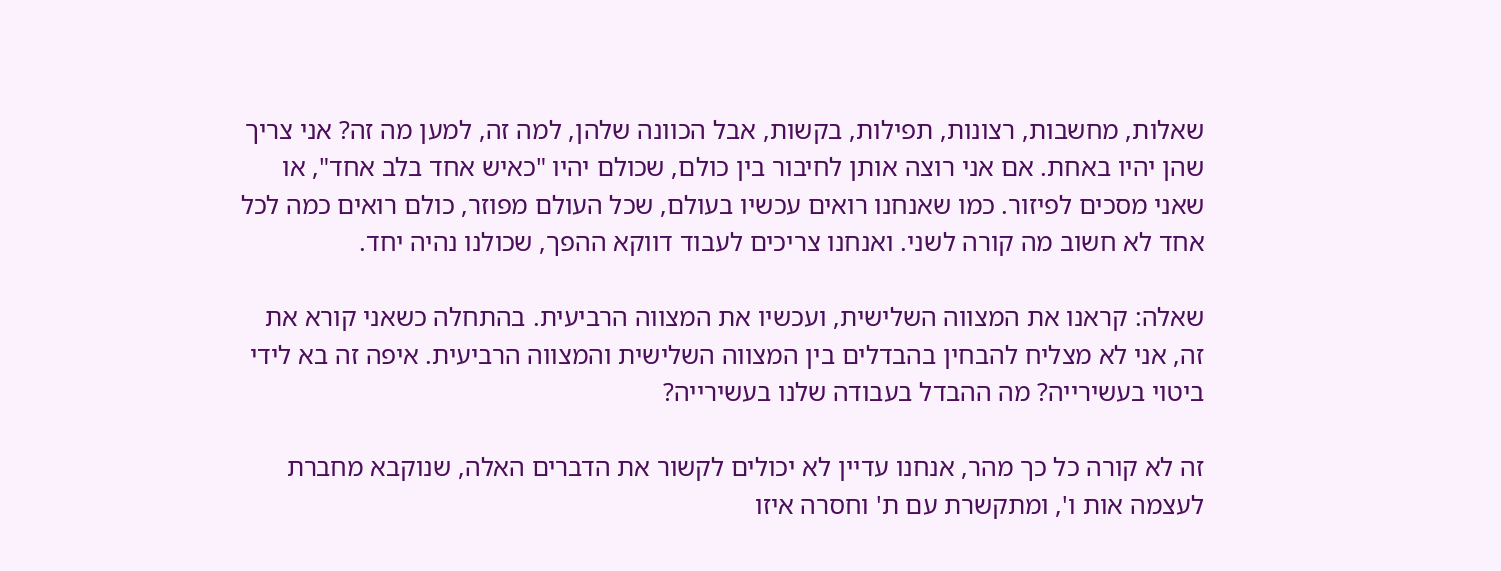שאלות, מחשבות, רצונות, תפילות, בקשות, אבל הכוונה שלהן, למה זה, למען מה זה? אני צריך שהן יהיו באחת. אם אני רוצה אותן לחיבור בין כולם, שכולם יהיו "כאיש אחד בלב אחד", או שאני מסכים לפיזור. כמו שאנחנו רואים עכשיו בעולם, שכל העולם מפוזר, כולם רואים כמה לכל אחד לא חשוב מה קורה לשני. ואנחנו צריכים לעבוד דווקא ההפך, שכולנו נהיה יחד.

שאלה: קראנו את המצווה השלישית, ועכשיו את המצווה הרביעית. בהתחלה כשאני קורא את זה, אני לא מצליח להבחין בהבדלים בין המצווה השלישית והמצווה הרביעית. איפה זה בא לידי ביטוי בעשירייה? מה ההבדל בעבודה שלנו בעשירייה?

זה לא קורה כל כך מהר, אנחנו עדיין לא יכולים לקשור את הדברים האלה, שנוקבא מחברת לעצמה אות ו', ומתקשרת עם ת' וחסרה איזו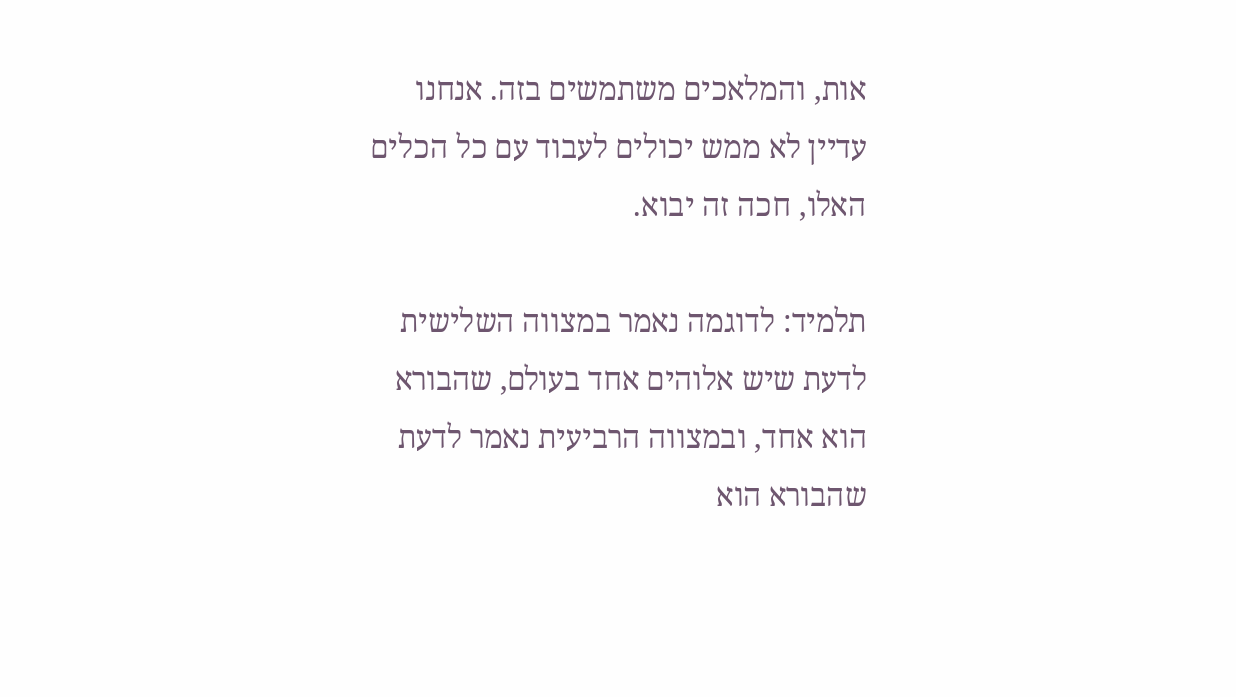אות, והמלאכים משתמשים בזה. אנחנו עדיין לא ממש יכולים לעבוד עם כל הכלים האלו, חכה זה יבוא.

תלמיד: לדוגמה נאמר במצווה השלישית לדעת שיש אלוהים אחד בעולם, שהבורא הוא אחד, ובמצווה הרביעית נאמר לדעת שהבורא הוא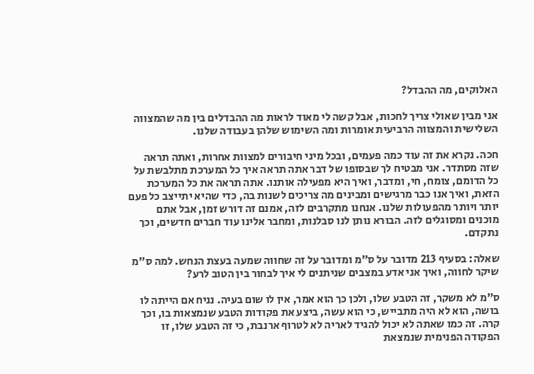האלוקים, מה ההבדל?

אני מבין שאולי צריך לחכות, אבל קשה לי מאוד לראות מה ההבדלים בין מה שהמצווה השלישית והמצווה הרביעית אומרות ומה השימוש שלהן בעבודה שלנו.

חכה. נקרא את זה עוד כמה פעמים, ובכל מיני חיבורים למצוות אחרות, ואתה תראה שזה מסתדר. אני מבטיח לך שבסופו של דבר אתה תראה איך כל המערכת מתלבשת על כל הדומם, צומח, חי, ומדבר, ואיך היא מפעילה אותנו. אתה תראה את כל המערכת הזאת, ואיך אנו כבר מרגישים ומבינים מה צריכים לשנות בה, כדי שהיא יתייצב כל פעם יותר ויותר מהפעולות שלנו. אנחנו מתקרבים לזה, אמנם זה דורש זמן, אבל אתם מוכנים ומסוגלים לזה. הבורא נותן לנו סבלנות, ומחבר אלינו עוד חברים חדשים, וכך נתקדם.

שאלה: בסעיף 213 מדובר על ס"מ ומדובר על זה שחווה שמעה בעצת הנחש. למה ס"מ שיקר לחווה, ואיך אני אדע במצבים שניתנים לי איך לבחור בין הטוב לרע?

ס"מ לא משקר, זה הטבע שלו, ולכן כך הוא אמר, אין לו שום בעיה. נניח אם הייתה לו בושה, הוא לא היה מתבייש, כי הוא עשה, ביצע את פקודות הטבע שנמצאות בו, וכך קרה. זה כמו שאתה לא יכול להגיד לאריה לא לטרוף ארנבת, כי זה הטבע שלו, זו הפקודה הפנימית שנמצאת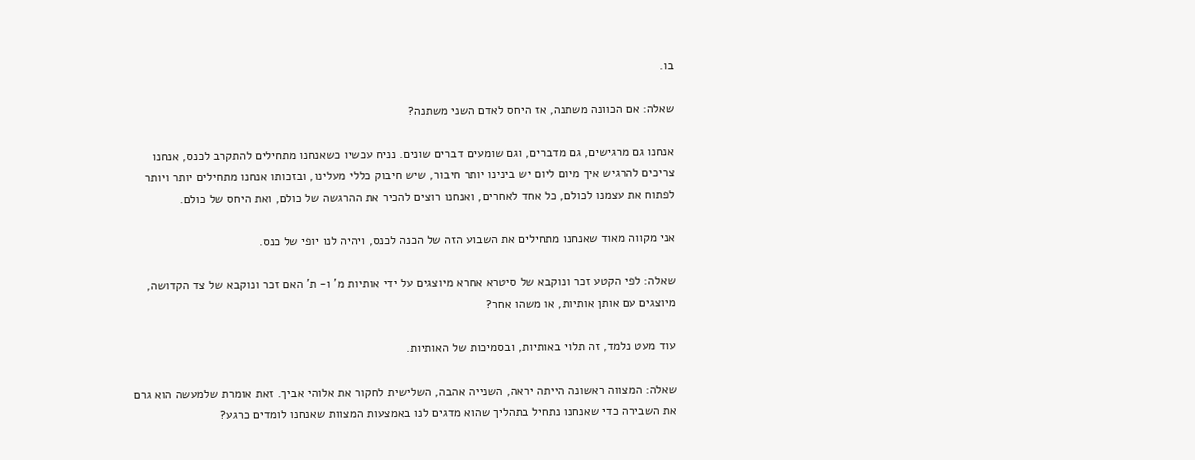בו.

שאלה: אם הכוונה משתנה, אז היחס לאדם השני משתנה?

אנחנו גם מרגישים, גם מדברים, וגם שומעים דברים שונים. נניח עכשיו כשאנחנו מתחילים להתקרב לכנס, אנחנו צריכים להרגיש איך מיום ליום יש בינינו יותר חיבור, שיש חיבוק כללי מעלינו, ובזכותו אנחנו מתחילים יותר ויותר לפתוח את עצמנו לכולם, כל אחד לאחרים, ואנחנו רוצים להכיר את ההרגשה של כולם, ואת היחס של כולם.

אני מקווה מאוד שאנחנו מתחילים את השבוע הזה של הכנה לכנס, ויהיה לנו יופי של כנס.

שאלה: לפי הקטע זכר ונוקבא של סיטרא אחרא מיוצגים על ידי אותיות מ' ו- ת' האם זכר ונוקבא של צד הקדושה, מיוצגים עם אותן אותיות, או משהו אחר?

עוד מעט נלמד, זה תלוי באותיות, ובסמיכות של האותיות.

שאלה: המצווה ראשונה הייתה יראה, השנייה אהבה, השלישית לחקור את אלוהי אביך. זאת אומרת שלמעשה הוא גרם את השבירה כדי שאנחנו נתחיל בתהליך שהוא מדגים לנו באמצעות המצוות שאנחנו לומדים כרגע?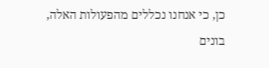כן, כי אנחנו נכללים מהפעולות האלה, בונים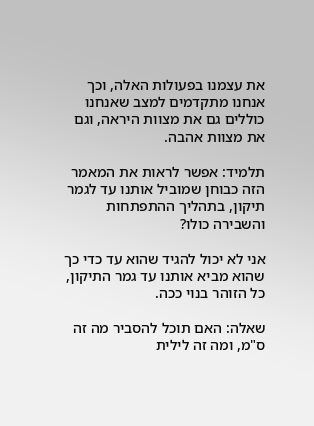את עצמנו בפעולות האלה, וכך אנחנו מתקדמים למצב שאנחנו כוללים גם את מצוות היראה, וגם את מצוות אהבה.

תלמיד: אפשר לראות את המאמר הזה כבוחן שמוביל אותנו עד לגמר תיקון, בתהליך ההתפתחות והשבירה כולו?

אני לא יכול להגיד שהוא עד כדי כך שהוא מביא אותנו עד גמר התיקון, כל הזוהר בנוי ככה.

שאלה: האם תוכל להסביר מה זה ס"מ, ומה זה לילית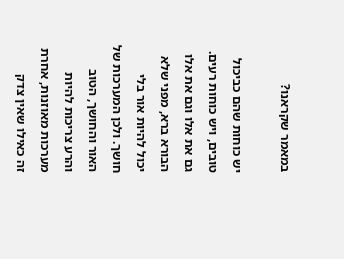במאמר שקראנו?

יש כוחות שהם כביכול טובים, ויש כוחות רעים. גם את אלו וגם את אלו הבורא ברא, מפני שלא יכול להיות אור בלי חושך. ולכן המערכות של האור והחושך, הטוב והרע צריכות להיות מערכות מאוזנות, אחרת זה כאילו שאין צדק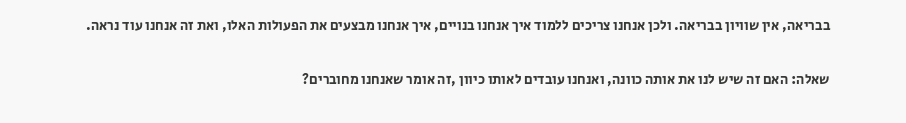בבריאה, אין שוויון בבריאה. ולכן אנחנו צריכים ללמוד איך אנחנו בנויים, איך אנחנו מבצעים את הפעולות האלו, ואת זה אנחנו עוד נראה.

שאלה: האם זה שיש לנו את אותה כוונה, ואנחנו עובדים לאותו כיוון ,זה אומר שאנחנו מחוברים?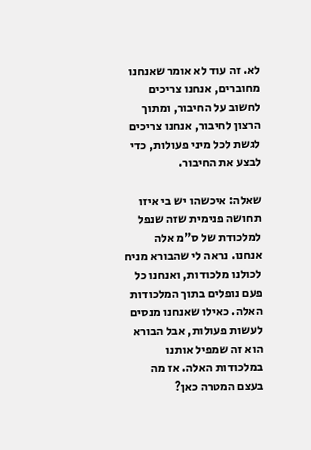לא. זה עוד לא אומר שאנחנו מחוברים, אנחנו צריכים לחשוב על החיבור, ומתוך הרצון לחיבור, אנחנו צריכים לגשת לכל מיני פעולות, כדי לבצע את החיבור.

שאלה: איכשהו יש בי איזו תחושה פנימית שזה שנפל למלכודת של ס"מ אלה אנחנו. נראה לי שהבורא מניח לכולנו מלכודות, ואנחנו כל פעם נופלים בתוך המלכודות האלה. כאילו שאנחנו מנסים לעשות פעולות, אבל הבורא הוא זה שמפיל אותנו במלכודות האלה. אז מה בעצם המטרה כאן?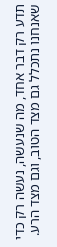תדע רק דבר אחד, מה שנעשה, נעשה רק כדי שאנחנו נתכלל גם מצד הטוב, וגם מצד הרע.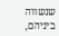שנשווה ביניהם,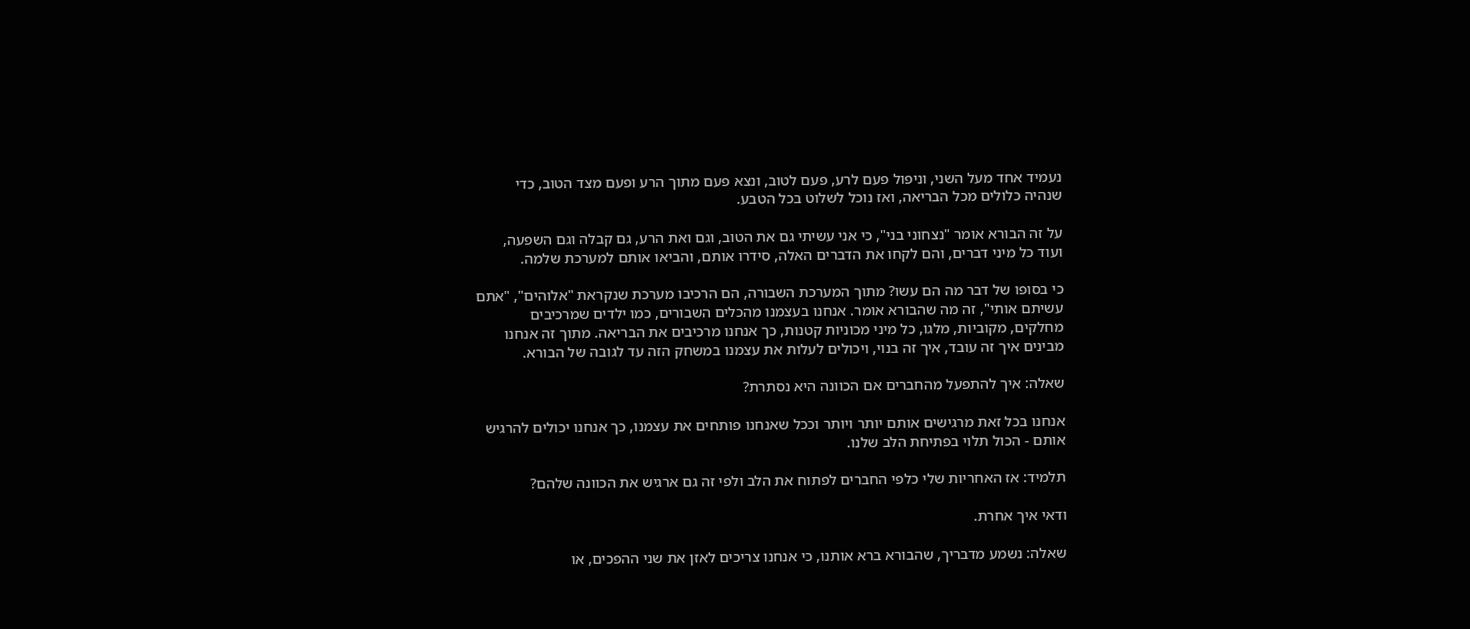נעמיד אחד מעל השני, וניפול פעם לרע, פעם לטוב, ונצא פעם מתוך הרע ופעם מצד הטוב, כדי שנהיה כלולים מכל הבריאה, ואז נוכל לשלוט בכל הטבע.

על זה הבורא אומר "נצחוני בני", כי אני עשיתי גם את הטוב, וגם ואת הרע, גם קבלה וגם השפעה, ועוד כל מיני דברים, והם לקחו את הדברים האלה, סידרו אותם, והביאו אותם למערכת שלמה.

כי בסופו של דבר מה הם עשו? מתוך המערכת השבורה, הם הרכיבו מערכת שנקראת "אלוהים", "אתם עשיתם אותי", זה מה שהבורא אומר. אנחנו בעצמנו מהכלים השבורים, כמו ילדים שמרכיבים מחלקים, מקוביות, מלגו, כל מיני מכוניות קטנות, כך אנחנו מרכיבים את הבריאה. מתוך זה אנחנו מבינים איך זה עובד, איך זה בנוי, ויכולים לעלות את עצמנו במשחק הזה עד לגובה של הבורא.

שאלה: איך להתפעל מהחברים אם הכוונה היא נסתרת?

אנחנו בכל זאת מרגישים אותם יותר ויותר וככל שאנחנו פותחים את עצמנו, כך אנחנו יכולים להרגיש אותם - הכול תלוי בפתיחת הלב שלנו.

תלמיד: אז האחריות שלי כלפי החברים לפתוח את הלב ולפי זה גם ארגיש את הכוונה שלהם?

ודאי איך אחרת.

שאלה: נשמע מדבריך, שהבורא ברא אותנו, כי אנחנו צריכים לאזן את שני ההפכים, או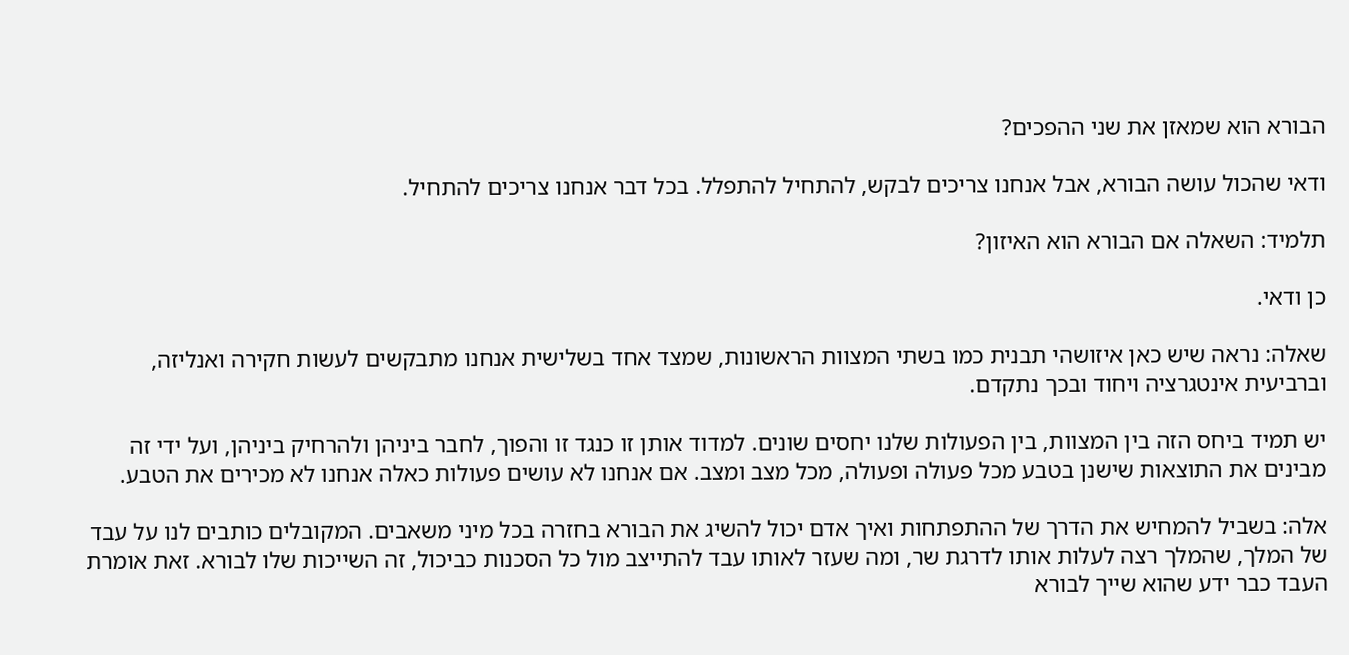הבורא הוא שמאזן את שני ההפכים?

ודאי שהכול עושה הבורא, אבל אנחנו צריכים לבקש, להתחיל להתפלל. בכל דבר אנחנו צריכים להתחיל.

תלמיד: השאלה אם הבורא הוא האיזון?

כן ודאי.

שאלה: נראה שיש כאן איזושהי תבנית כמו בשתי המצוות הראשונות, שמצד אחד בשלישית אנחנו מתבקשים לעשות חקירה ואנליזה, וברביעית אינטגרציה ויחוד ובכך נתקדם.

יש תמיד ביחס הזה בין המצוות, בין הפעולות שלנו יחסים שונים. למדוד אותן זו כנגד זו והפוך, לחבר ביניהן ולהרחיק ביניהן, ועל ידי זה מבינים את התוצאות שישנן בטבע מכל פעולה ופעולה, מכל מצב ומצב. אם אנחנו לא עושים פעולות כאלה אנחנו לא מכירים את הטבע.

אלה: בשביל להמחיש את הדרך של ההתפתחות ואיך אדם יכול להשיג את הבורא בחזרה בכל מיני משאבים. המקובלים כותבים לנו על עבד של המלך, שהמלך רצה לעלות אותו לדרגת שר, ומה שעזר לאותו עבד להתייצב מול כל הסכנות כביכול, זה השייכות שלו לבורא. זאת אומרת העבד כבר ידע שהוא שייך לבורא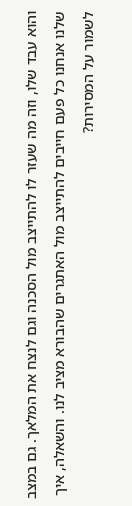והוא עבד שלו, וזה מה שעזר לו להתייצב מול הסכנה וגם לנצח את המלאך. גם במצב שלנו אנחנו כל פעם חייבים להתייצב מול האתגרים שהבורא מציב לנו. והשאלה, איך לשמור על המסירות?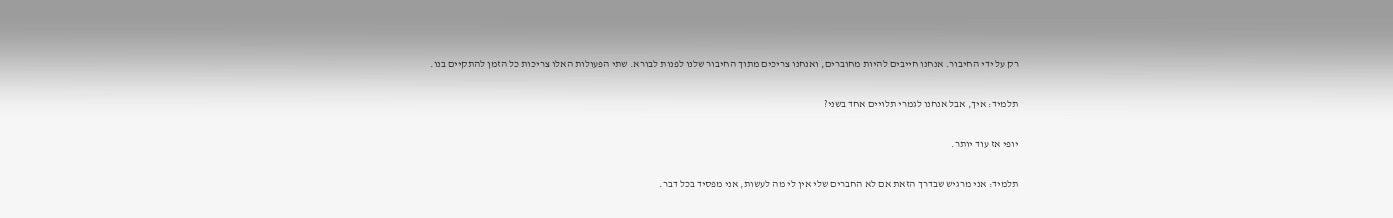רק על ידי החיבור. אנחנו חייבים להיות מחוברים, ואנחנו צריכים מתוך החיבור שלנו לפנות לבורא. שתי הפעולות האלו צריכות כל הזמן להתקיים בנו.

תלמיד: איך, אבל אנחנו לגמרי תלויים אחד בשני?

יופי אז עוד יותר.

תלמיד: אני מרגיש שבדרך הזאת אם לא החברים שלי אין לי מה לעשות, אני מפסיד בכל דבר.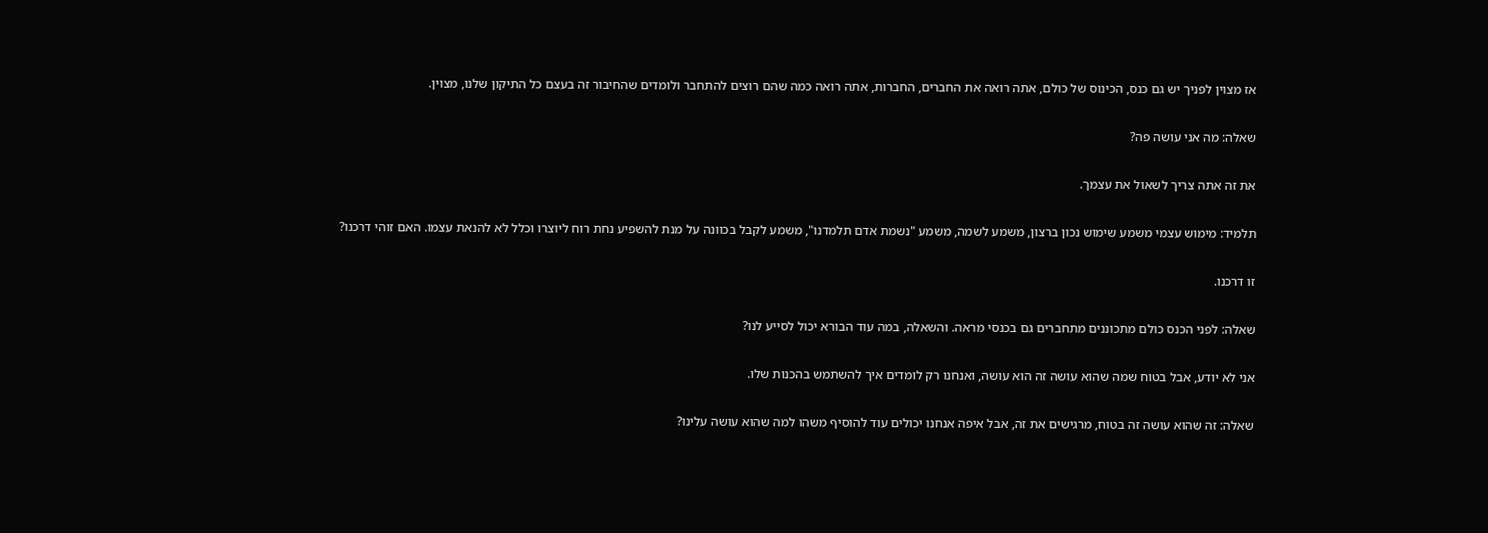אז מצוין לפניך יש גם כנס, הכינוס של כולם, אתה רואה את החברים, החברות, אתה רואה כמה שהם רוצים להתחבר ולומדים שהחיבור זה בעצם כל התיקון שלנו, מצוין.

שאלה: מה אני עושה פה?

את זה אתה צריך לשאול את עצמך.

תלמיד: מימוש עצמי משמע שימוש נכון ברצון, משמע לשמה, משמע "נשמת אדם תלמדנו", משמע לקבל בכוונה על מנת להשפיע נחת רוח ליוצרו וכלל לא להנאת עצמו. האם זוהי דרכנו?

זו דרכנו.

שאלה: לפני הכנס כולם מתכוננים מתחברים גם בכנסי מראה. והשאלה, במה עוד הבורא יכול לסייע לנו?

אני לא יודע, אבל בטוח שמה שהוא עושה זה הוא עושה, ואנחנו רק לומדים איך להשתמש בהכנות שלו.

שאלה: זה שהוא עושה זה בטוח, מרגישים את זה, אבל איפה אנחנו יכולים עוד להוסיף משהו למה שהוא עושה עלינו?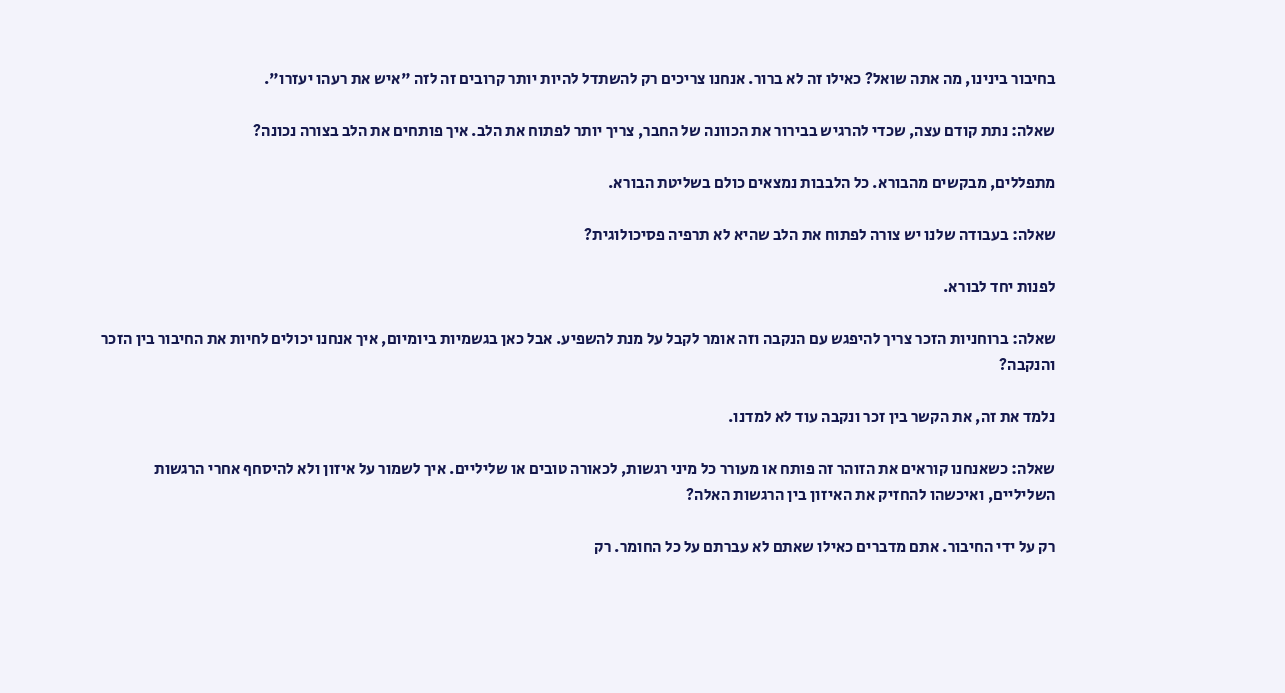בחיבור בינינו, מה אתה שואל? כאילו זה לא ברור. אנחנו צריכים רק להשתדל להיות יותר קרובים זה לזה "איש את רעהו יעזרו".

שאלה: נתת קודם עצה, שכדי להרגיש בבירור את הכוונה של החבר, צריך יותר לפתוח את הלב. איך פותחים את הלב בצורה נכונה?

מתפללים, מבקשים מהבורא. כל הלבבות נמצאים כולם בשליטת הבורא.

שאלה: בעבודה שלנו יש צורה לפתוח את הלב שהיא לא תרפיה פסיכולוגית?

לפנות יחד לבורא.

שאלה: ברוחניות הזכר צריך להיפגש עם הנקבה וזה אומר לקבל על מנת להשפיע. אבל כאן בגשמיות ביומיום, איך אנחנו יכולים לחיות את החיבור בין הזכר והנקבה?

נלמד את זה, את הקשר בין זכר ונקבה עוד לא למדנו.

שאלה: כשאנחנו קוראים את הזוהר זה פותח או מעורר כל מיני רגשות, לכאורה טובים או שליליים. איך לשמור על איזון ולא להיסחף אחרי הרגשות השליליים, ואיכשהו להחזיק את האיזון בין הרגשות האלה?

רק על ידי החיבור. אתם מדברים כאילו שאתם לא עברתם על כל החומר. רק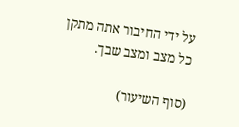על ידי החיבור אתה מתקן כל מצב ומצב שבך.

(סוף השיעור)